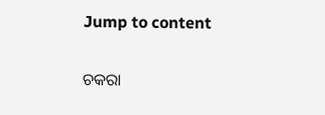Jump to content

ଚକରା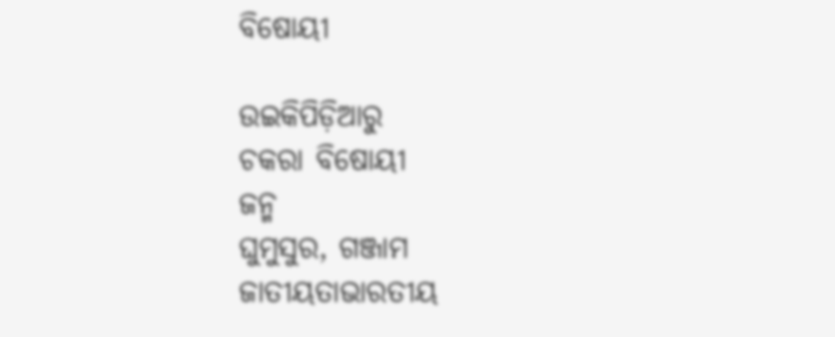ବିଷୋୟୀ

ଉଇକିପିଡ଼ିଆ‌ରୁ
ଚକରା ବିଷୋୟୀ
ଜନ୍ମ
ଘୁମୁସୁର, ଗଞ୍ଜାମ
ଜାତୀୟତାଭାରତୀୟ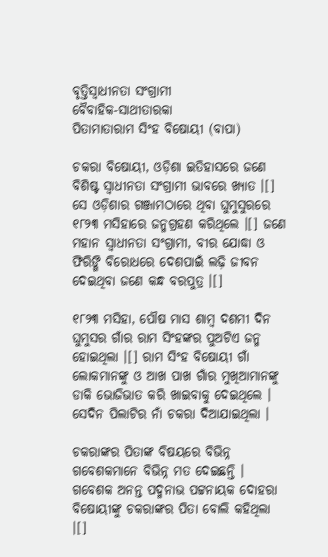ବୃତ୍ତିସ୍ୱାଧୀନତା ସଂଗ୍ରାମୀ
ବୈବାହିକ-ସାଥୀତାରକା
ପିତାମାତାରାମ ସିଂହ ବିଷୋୟୀ (ବାପା)

ଚକରା ବିଷୋୟୀ, ଓଡ଼ିଶା ଇତିହାସରେ ଜଣେ ବିଶିଷ୍ଟ ସ୍ୱାଧୀନତା ସଂଗ୍ରାମୀ ଭାବରେ ଖ୍ୟାତ ।[] ସେ ଓଡ଼ିଶାର ଗଞ୍ଜାମଠାରେ ଥିବା ଘୁମୁସୁରରେ ୧୮୨୩ ମସିହାରେ ଜନ୍ମଗ୍ରହଣ କରିଥିଲେ ।[] ଜଣେ ମହାନ ସ୍ୱାଧୀନତା ସଂଗ୍ରାମୀ, ବୀର ଯୋଦ୍ଧା ଓ ଫିରିଙ୍ଗି ବିରୋଧରେ ଦେଶପାଇଁ ଲଢ଼ି ଜୀବନ ଦେଇଥିବା ଜଣେ କନ୍ଧ ବରପୁତ୍ର ।[]

୧୮୨୩ ମସିହା, ପୌଷ ମାସ ଶାମ୍ବ ଦଶମୀ ଦିନ ଘୁମୁସର ଗାଁର ରାମ ସିଂହଙ୍କର ପୁଅଟିଏ ଜନ୍ମ ହୋଇଥିଲା ।[] ରାମ ସିଂହ ବିଷୋୟୀ ଗାଁ ଲୋକମାନଙ୍କୁ ଓ ଆଖ ପାଖ ଗାଁର ମୁଖିଆମାନଙ୍କୁ ଡାକି ଭୋଜିଭାତ କରି ଖାଇବାକୁ ଦେଇଥିଲେ । ସେଦିନ ପିଲାଟିର ନାଁ ଚକରା ଦିଆଯାଇଥିଲା ।

ଚକରାଙ୍କର ପିତାଙ୍କ ବିଷୟରେ ବିଭିନ୍ନ ଗବେଶକମାନେ ବିଭିନ୍ନ ମତ ଦେଇଛନ୍ତି । ଗବେଶକ ଅନନ୍ତ ପଦ୍ମନାଭ ପଟ୍ଟନାୟକ ଦୋହରା ବିଷୋୟୀଙ୍କୁ ଚକରାଙ୍କର ପିତା ବୋଲି କ‌ହିଥିଲା ।[]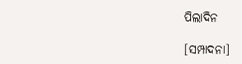ପିଲାଦିନ

[ସମ୍ପାଦନା]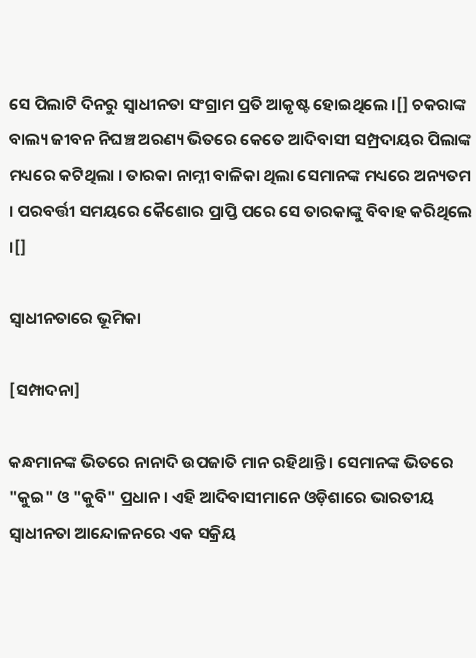ସେ ପିଲାଟି ଦିନରୁ ସ୍ୱାଧୀନତା ସଂଗ୍ରାମ ପ୍ରତି ଆକୃଷ୍ଟ ହୋଇଥିଲେ ।[] ଚକରାଙ୍କ ବାଲ୍ୟ ଜୀବନ ନିଘଞ୍ଚ ଅରଣ୍ୟ ଭିତରେ କେତେ ଆଦିବାସୀ ସମ୍ପ୍ରଦାୟର ପିଲାଙ୍କ ମଧ୍ୟରେ କଟିଥିଲା । ତାରକା ନାମ୍ନୀ ବାଳିକା ଥିଲା ସେମାନଙ୍କ ମଧ୍ୟରେ ଅନ୍ୟତମ । ପରବର୍ତ୍ତୀ ସମୟରେ କୈଶୋର ପ୍ରାପ୍ତି ପରେ ସେ ତାରକାଙ୍କୁ ବିବାହ କରିଥିଲେ ।[]

ସ୍ୱାଧୀନତାରେ ଭୂମିକା

[ସମ୍ପାଦନା]

କନ୍ଧମାନଙ୍କ ଭିତରେ ନାନାଦି ଉପଜାତି ମାନ ରହିଥାନ୍ତି । ସେମାନଙ୍କ ଭିତରେ "କୁଇ" ଓ "କୁବି" ପ୍ରଧାନ । ଏହି ଆଦିବାସୀମାନେ ଓଡ଼ିଶାରେ ଭାରତୀୟ ସ୍ୱାଧୀନତା ଆନ୍ଦୋଳନରେ ଏକ ସକ୍ରିୟ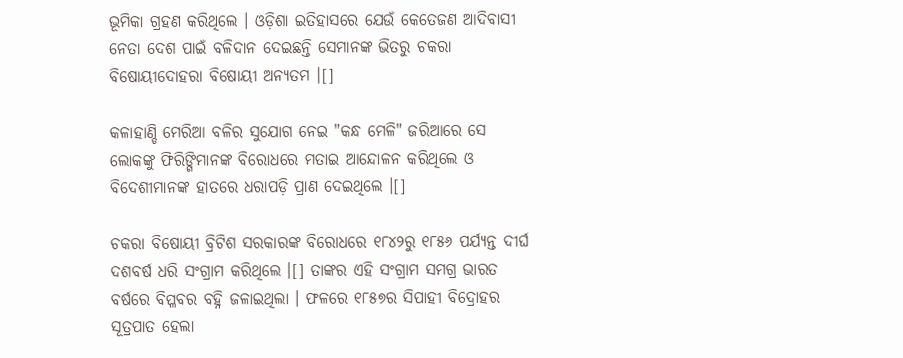ଭୂମିକା ଗ୍ରହଣ କରିଥିଲେ । ଓଡ଼ିଶା ଇତିହାସରେ ଯେଉଁ କେତେଜଣ ଆଦିବାସୀ ନେତା ଦେଶ ପାଇଁ ବଳିଦାନ ଦେଇଛନ୍ତି ସେମାନଙ୍କ ଭିତରୁ ଚକରା ବିଷୋୟୀଦୋହରା ବିଷୋୟୀ ଅନ୍ୟତମ ।[]

କଳାହାଣ୍ଡି ମେରିଆ ବଳିର ସୁଯୋଗ ନେଇ "କନ୍ଧ ମେଳି" ଜରିଆରେ ସେ ଲୋକଙ୍କୁ ଫିରିଙ୍ଗିମାନଙ୍କ ବିରୋଧରେ ମତାଇ ଆନ୍ଦୋଳନ କରିଥିଲେ ଓ ବିଦେଶୀମାନଙ୍କ ହାତରେ ଧରାପଡ଼ି ପ୍ରାଣ ଦେଇଥିଲେ ।[]

ଚକରା ବିଷୋୟୀ ବ୍ରିଟିଶ ସରକାରଙ୍କ ବିରୋଧରେ ୧୮୪୨ରୁ ୧୮୫୬ ପର୍ଯ୍ୟନ୍ତ ଦୀର୍ଘ ଦଶବର୍ଷ ଧରି ସଂଗ୍ରାମ କରିଥିଲେ ।[] ତାଙ୍କର ଏହି ସଂଗ୍ରାମ ସମଗ୍ର ଭାରତ ବର୍ଷରେ ବିପ୍ଳବର ବ‌ହ୍ନି ଜଳାଇଥିଲା । ଫଳରେ ୧୮୫୭ର ସିପାହୀ ବିଦ୍ରୋହର ସୂତ୍ରପାତ ହେଲା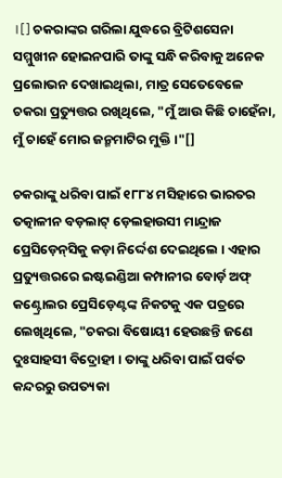।[] ଚକରାଙ୍କର ଗରିଲା ଯୁଦ୍ଧରେ ବ୍ରିଟିଶସେନା ସମ୍ମୁଖୀନ ହୋଇନପାରି ତାଙ୍କୁ ସନ୍ଧି କରିବାକୁ ଅନେକ ପ୍ରଲୋଭନ ଦେଖାଇଥିଲା, ମାତ୍ର ସେତେବେଳେ ଚକରା ପ୍ରତ୍ୟୁତ୍ତର ରଖିଥିଲେ, "ମୁଁ ଆଉ କିଛି ଚାହେଁନା, ମୁଁ ଚାହେଁ ମୋର ଜନ୍ମମାଟିର ମୁକ୍ତି ।"[]

ଚକରାଙ୍କୁ ଧରିବା ପାଇଁ ୧୮୮୪ ମସିହାରେ ଭାରତର ତ‌ତ୍କାଳୀନ ବଡ଼ଲାଟ୍ ଡ଼େଲହାଉସୀ ମାନ୍ଦ୍ରାଜ ପ୍ରେସିଡ଼େନ୍‌ସିକୁ କଡ଼ା ନିର୍ଦ୍ଦେଶ ଦେଇଥିଲେ । ଏହାର ପ୍ରତ୍ୟୁତ୍ତରରେ ଇଷ୍ଟଇଣ୍ଡିଆ କମ୍ପାନୀର ବୋର୍ଡ଼ ଅଫ୍‌ କଣ୍ଟ୍ରୋଲର ପ୍ରେସିଡ଼େଣ୍ଟଙ୍କ ନିକଟକୁ ଏକ ପତ୍ରରେ ଲେଖିଥିଲେ, "ଚକରା ବିଷୋୟୀ ହେଉଛନ୍ତି ଜଣେ ଦୁଃସାହସୀ ବିଦ୍ରୋହୀ । ତାଙ୍କୁ ଧରିବା ପାଇଁ ପର୍ବତ କନ୍ଦରରୁ ଉପତ୍ୟକା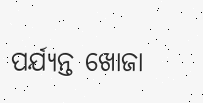ପର୍ଯ୍ୟନ୍ତ ଖୋଜା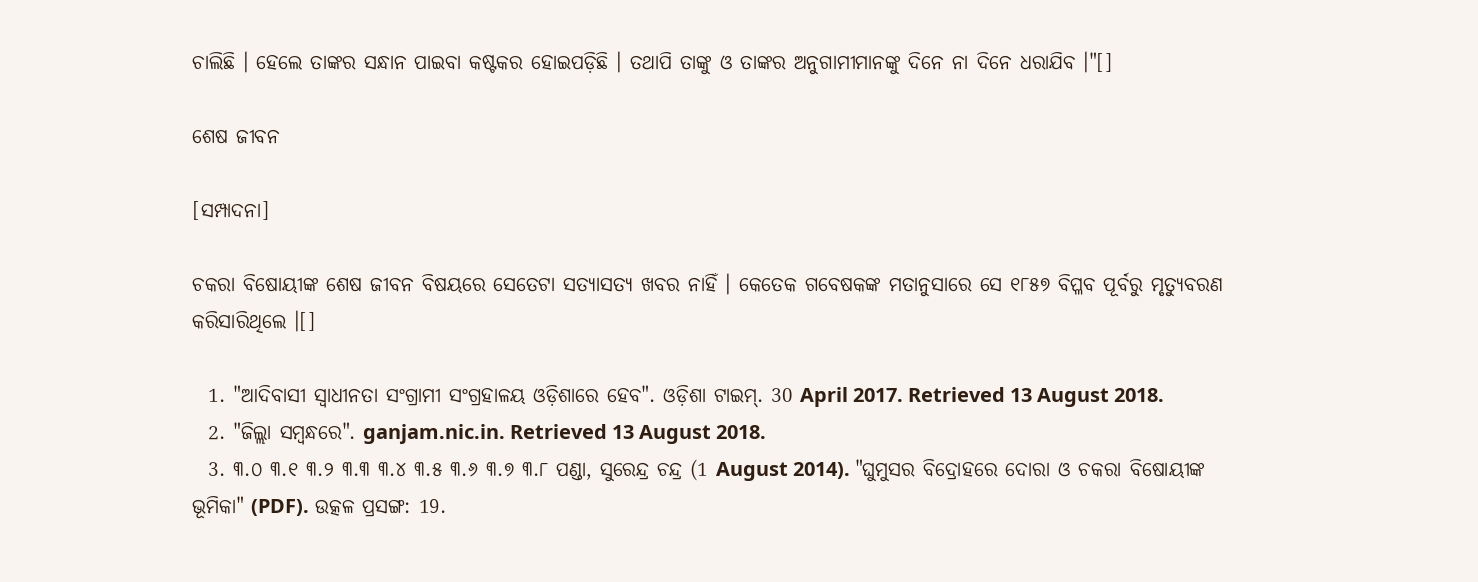ଚାଲିଛି । ହେଲେ ତାଙ୍କର ସନ୍ଧାନ ପାଇବା କଷ୍ଟକର ହୋଇପଡ଼ିଛି । ତଥାପି ତାଙ୍କୁ ଓ ତାଙ୍କର ଅନୁଗାମୀମାନଙ୍କୁ ଦିନେ ନା ଦିନେ ଧରାଯିବ ।"[]

ଶେଷ ଜୀବନ

[ସମ୍ପାଦନା]

ଚକରା ବିଷୋୟୀଙ୍କ ଶେଷ ଜୀବନ ବିଷୟରେ ସେତେଟା ସତ୍ୟାସତ୍ୟ ଖବର ନାହିଁ । କେତେକ ଗବେଷକଙ୍କ ମତାନୁସାରେ ସେ ୧୮୫୭ ବିପ୍ଳବ ପୂର୍ବରୁ ମୃତ୍ୟୁବରଣ କରିସାରିଥିଲେ ।[]

  1. "ଆଦିବାସୀ ସ୍ୱାଧୀନତା ସଂଗ୍ରାମୀ ସଂଗ୍ରହାଳୟ ଓଡ଼ିଶାରେ ହେବ". ଓଡ଼ିଶା ଟାଇମ୍. 30 April 2017. Retrieved 13 August 2018.
  2. "ଜିଲ୍ଲା ସମ୍ବନ୍ଧରେ". ganjam.nic.in. Retrieved 13 August 2018.
  3. ୩.୦ ୩.୧ ୩.୨ ୩.୩ ୩.୪ ୩.୫ ୩.୬ ୩.୭ ୩.୮ ପଣ୍ଡା, ସୁରେନ୍ଦ୍ର ଚନ୍ଦ୍ର (1 August 2014). "ଘୁମୁସର ବିଦ୍ରୋହରେ ଦୋରା ଓ ଚକରା ବିଷୋୟୀଙ୍କ ଭୂମିକା" (PDF). ଉତ୍କଳ ପ୍ରସଙ୍ଗ: 19.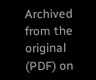Archived from the original (PDF) on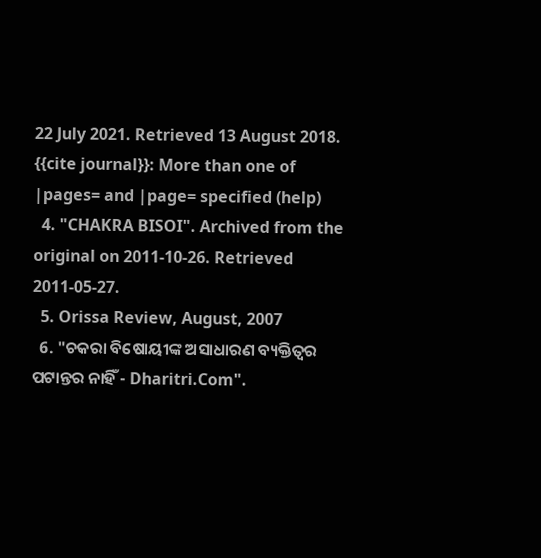22 July 2021. Retrieved 13 August 2018. {{cite journal}}: More than one of |pages= and |page= specified (help)
  4. "CHAKRA BISOI". Archived from the original on 2011-10-26. Retrieved 2011-05-27.
  5. Orissa Review, August, 2007
  6. "ଚକରା ବିଷୋୟୀଙ୍କ ଅସାଧାରଣ ବ୍ୟକ୍ତିତ୍ୱର ପଟାନ୍ତର ନାହିଁ - Dharitri.Com".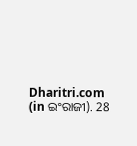Dharitri.com (in ଇଂରାଜୀ). 28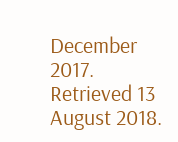December 2017. Retrieved 13 August 2018.